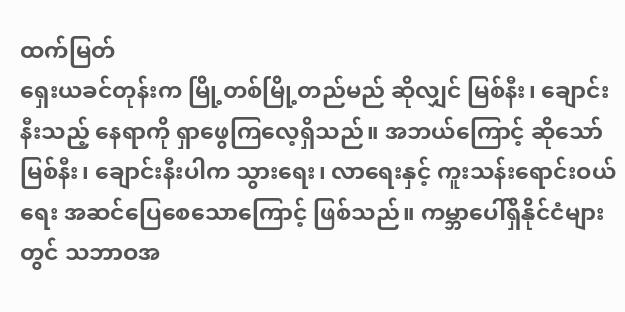ထက်မြတ်
ရှေးယခင်တုန်းက မြို့တစ်မြို့တည်မည် ဆိုလျှင် မြစ်နီး၊ ချောင်းနီးသည့် နေရာကို ရှာဖွေကြလေ့ရှိသည်။ အဘယ်ကြောင့် ဆိုသော် မြစ်နီး၊ ချောင်းနီးပါက သွားရေး၊ လာရေးနှင့် ကူးသန်းရောင်းဝယ်ရေး အဆင်ပြေစေသောကြောင့် ဖြစ်သည်။ ကမ္ဘာပေါ်ရှိနိုင်ငံများတွင် သဘာဝအ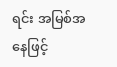ရင်း အမြစ်အနေဖြင့်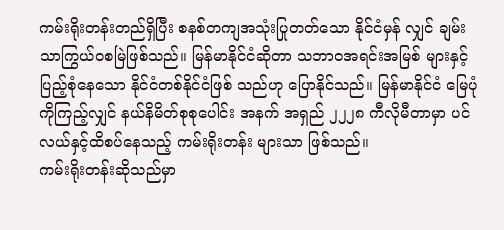ကမ်းရိုးတန်းတည်ရှိပြီး စနစ်တကျအသုံးပြုတတ်သော နိုင်ငံမှန် လျှင် ချမ်းသာကြွယ်ဝစမြဲဖြစ်သည်။ မြန်မာနိုင်ငံဆိုတာ သဘာဝအရင်းအမြစ် များနှင့်ပြည့်စုံနေသော နိုင်ငံတစ်နိုင်ငံဖြစ် သည်ဟု ပြောနိုင်သည်။ မြန်မာနိုင်ငံ မြေပုံကိုကြည့်လျှင် နယ်နိမိတ်စုစုပေါင်း အနက် အရှည် ၂၂၂၈ ကီလိုမီတာမှာ ပင်လယ်နှင့်ထိစပ်နေသည့် ကမ်းရိုးတန်း များသာ ဖြစ်သည်။
ကမ်းရိုးတန်းဆိုသည်မှာ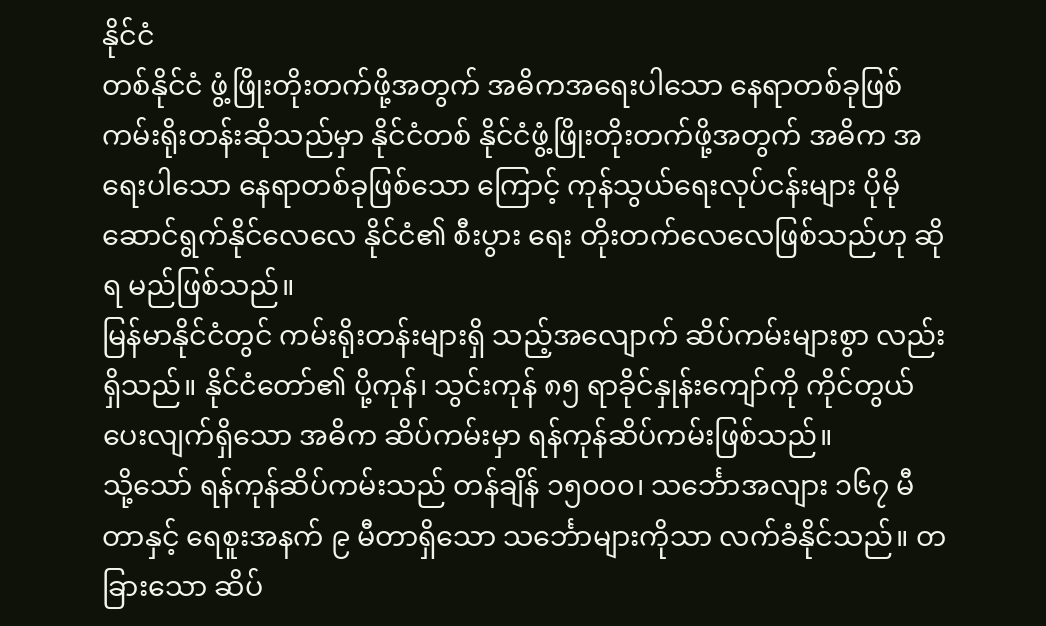နိုင်ငံ
တစ်နိုင်ငံ ဖွံ့ဖြိုးတိုးတက်ဖို့အတွက် အဓိကအရေးပါသော နေရာတစ်ခုဖြစ်
ကမ်းရိုးတန်းဆိုသည်မှာ နိုင်ငံတစ် နိုင်ငံဖွံ့ဖြိုးတိုးတက်ဖို့အတွက် အဓိက အရေးပါသော နေရာတစ်ခုဖြစ်သော ကြောင့် ကုန်သွယ်ရေးလုပ်ငန်းများ ပိုမို ဆောင်ရွက်နိုင်လေလေ နိုင်ငံ၏ စီးပွား ရေး တိုးတက်လေလေဖြစ်သည်ဟု ဆိုရ မည်ဖြစ်သည်။
မြန်မာနိုင်ငံတွင် ကမ်းရိုးတန်းများရှိ သည့်အလျောက် ဆိပ်ကမ်းများစွာ လည်းရှိသည်။ နိုင်ငံတော်၏ ပို့ကုန်၊ သွင်းကုန် ၈၅ ရာခိုင်နှုန်းကျော်ကို ကိုင်တွယ်ပေးလျက်ရှိသော အဓိက ဆိပ်ကမ်းမှာ ရန်ကုန်ဆိပ်ကမ်းဖြစ်သည်။
သို့သော် ရန်ကုန်ဆိပ်ကမ်းသည် တန်ချိန် ၁၅၀၀၀၊ သင်္ဘောအလျား ၁၆၇ မီတာနှင့် ရေစူးအနက် ၉ မီတာရှိသော သင်္ဘောများကိုသာ လက်ခံနိုင်သည်။ တခြားသော ဆိပ်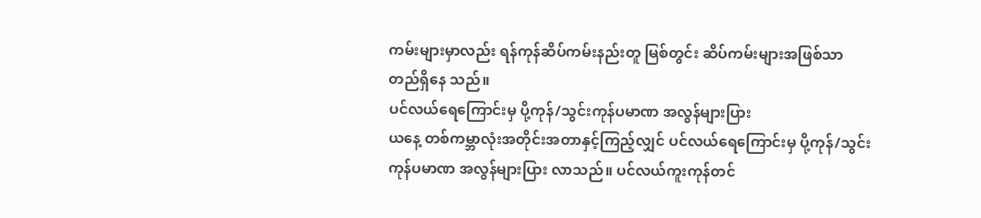ကမ်းများမှာလည်း ရန်ကုန်ဆိပ်ကမ်းနည်းတူ မြစ်တွင်း ဆိပ်ကမ်းများအဖြစ်သာ တည်ရှိနေ သည်။
ပင်လယ်ရေကြောင်းမှ ပို့ကုန်/သွင်းကုန်ပမာဏ အလွန်များပြား
ယနေ့ တစ်ကမ္ဘာလုံးအတိုင်းအတာနှင့်ကြည့်လျှင် ပင်လယ်ရေကြောင်းမှ ပို့ကုန်/သွင်းကုန်ပမာဏ အလွန်များပြား လာသည်။ ပင်လယ်ကူးကုန်တင်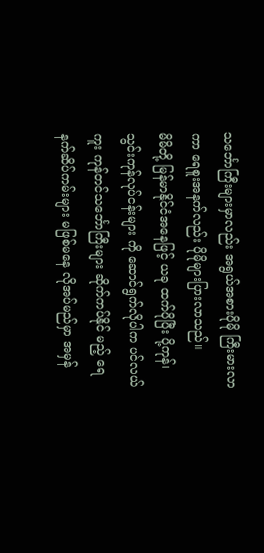သင်္ဘောကြီးများမှာလည်း အရွယ်အစားပိုမို ကြီးမားလာကာ ရေစူးအနက်လည်း ပိုမိုများပြားလာသည်။
မိမိတို့ မြန်မာနိုင်ငံအနေဖြင့် ယခု ထက်ပိုပြီး ပို့ကုန်၊ သွင်းကုန်လုပ်ငန်းများ ကို ဆောင်ရွက်လိုပါက ပင်လယ်ကူး ကုန်တင်သင်္ဘောကြီးများ ဆိုက်ကပ်နိုင် မည့် ရေနက်ဆိပ်ကမ်းများ မဖြစ်မနေ လိုအပ်မည်မှာ အမှန်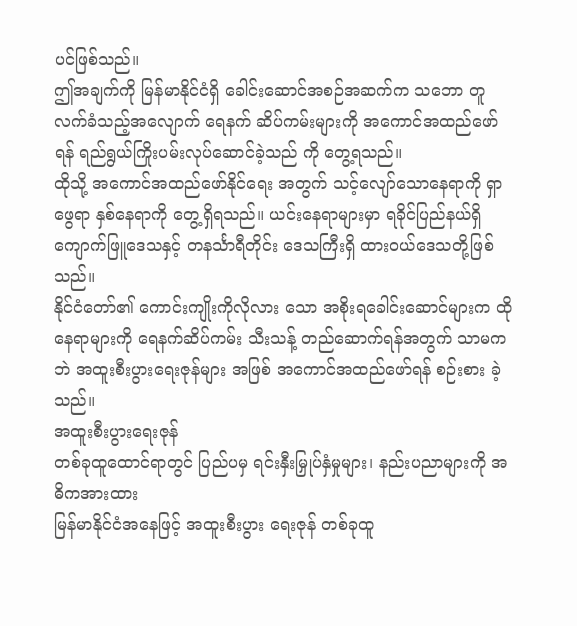ပင်ဖြစ်သည်။
ဤအချက်ကို မြန်မာနိုင်ငံရှိ ခေါင်းဆောင်အစဉ်အဆက်က သဘော တူ လက်ခံသည့်အလျောက် ရေနက် ဆိပ်ကမ်းများကို အကောင်အထည်ဖော် ရန် ရည်ရွယ်ကြိုးပမ်းလုပ်ဆောင်ခဲ့သည် ကို တွေ့ရသည်။
ထိုသို့ အကောင်အထည်ဖော်နိုင်ရေး အတွက် သင့်လျော်သောနေရာကို ရှာဖွေရာ နှစ်နေရာကို တွေ့ရှိရသည်။ ယင်းနေရာများမှာ ရခိုင်ပြည်နယ်ရှိ ကျောက်ဖြူဒေသနှင့် တနင်္သာရီတိုင်း ဒေသကြီးရှိ ထားဝယ်ဒေသတို့ဖြစ်သည်။
နိုင်ငံတော်၏ ကောင်းကျိုးကိုလိုလား သော အစိုးရခေါင်းဆောင်များက ထိုနေရာများကို ရေနက်ဆိပ်ကမ်း သီးသန့် တည်ဆောက်ရန်အတွက် သာမကဘဲ အထူးစီးပွားရေးဇုန်များ အဖြစ် အကောင်အထည်ဖော်ရန် စဉ်းစား ခဲ့သည်။
အထူးစီးပွားရေးဇုန်
တစ်ခုထူထောင်ရာတွင် ပြည်ပမှ ရင်းနှီးမြှုပ်နှံမှုများ၊ နည်းပညာများကို အဓိကအားထား
မြန်မာနိုင်ငံအနေဖြင့် အထူးစီးပွား ရေးဇုန် တစ်ခုထူ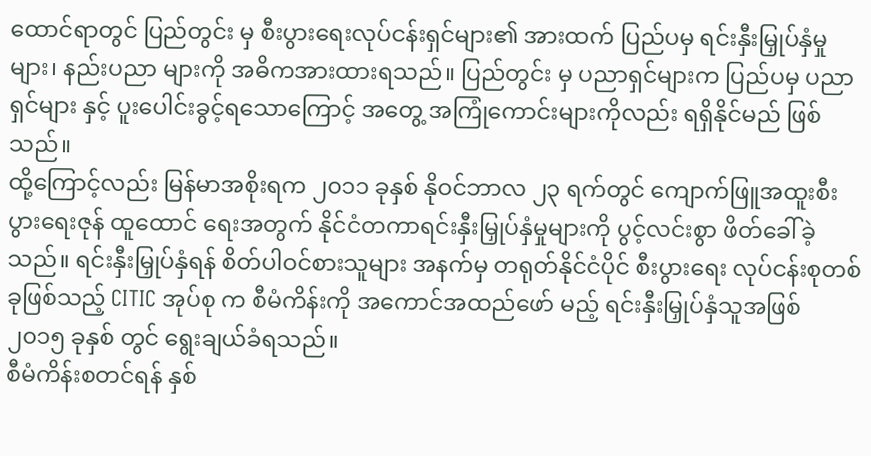ထောင်ရာတွင် ပြည်တွင်း မှ စီးပွားရေးလုပ်ငန်းရှင်များ၏ အားထက် ပြည်ပမှ ရင်းနှီးမြှုပ်နှံမှုများ၊ နည်းပညာ များကို အဓိကအားထားရသည်။ ပြည်တွင်း မှ ပညာရှင်များက ပြည်ပမှ ပညာရှင်များ နှင့် ပူးပေါင်းခွင့်ရသောကြောင့် အတွေ့ အကြုံကောင်းများကိုလည်း ရရှိနိုင်မည် ဖြစ်သည်။
ထို့ကြောင့်လည်း မြန်မာအစိုးရက ၂၀၁၁ ခုနှစ် နိုဝင်ဘာလ ၂၃ ရက်တွင် ကျောက်ဖြူအထူးစီးပွားရေးဇုန် ထူထောင် ရေးအတွက် နိုင်ငံတကာရင်းနှီးမြှုပ်နှံမှုများကို ပွင့်လင်းစွာ ဖိတ်ခေါ်ခဲ့သည်။ ရင်းနှီးမြှုပ်နှံရန် စိတ်ပါဝင်စားသူများ အနက်မှ တရုတ်နိုင်ငံပိုင် စီးပွားရေး လုပ်ငန်းစုတစ်ခုဖြစ်သည့် CITIC အုပ်စု က စီမံကိန်းကို အကောင်အထည်ဖော် မည့် ရင်းနှီးမြှုပ်နှံသူအဖြစ် ၂၀၁၅ ခုနှစ် တွင် ရွေးချယ်ခံရသည်။
စီမံကိန်းစတင်ရန် နှစ်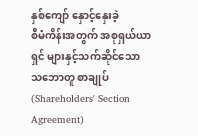နှစ်ကျော် နှောင့်နှေးခဲ့
စီမံကိန်းအတွက် အစုရှယ်ယာရှင် များနှင့်သက်ဆိုင်သော သဘောတူ စာချုပ် (Shareholders' Section Agreement)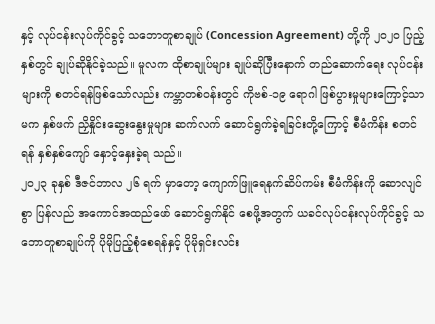နှင့် လုပ်ငန်းလုပ်ကိုင်ခွင့် သဘောတူစာချုပ် (Concession Agreement) တို့ကို ၂၀၂၀ ပြည့်နှစ်တွင် ချုပ်ဆိုနိုင်ခဲ့သည်။ မူလက ထိုစာချုပ်များ ချုပ်ဆိုပြီးနောက် တည်ဆောက်ရေး လုပ်ငန်းများကို စတင်ရန်ဖြစ်သော်လည်း ကမ္ဘာတစ်ဝန်းတွင် ကိုဗစ်-၁၉ ရောဂါ ဖြစ်ပွားမှုများကြောင့်သာမက နှစ်ဖက် ညှိနှိုင်းဆွေးနွေးမှုများ ဆက်လက် ဆောင်ရွက်ခဲ့ရခြင်းတို့ကြောင့် စီမံကိန်း စတင်ရန် နှစ်နှစ်ကျော် နှောင့်နှေးခဲ့ရ သည်။
၂၀၂၃ ခုနှစ် ဒီဇင်ဘာလ ၂၆ ရက် မှာတော့ ကျောက်ဖြူရေနက်ဆိပ်ကမ်း စီမံကိန်းကို ဆောလျင်စွာ ပြန်လည် အကောင်အထည်ဖော် ဆောင်ရွက်နိုင် စေဖို့အတွက် ယခင်လုပ်ငန်းလုပ်ကိုင်ခွင့် သဘောတူစာချုပ်ကို ပိုမိုပြည့်စုံစေရန်နှင့် ပိုမိုရှင်းလင်း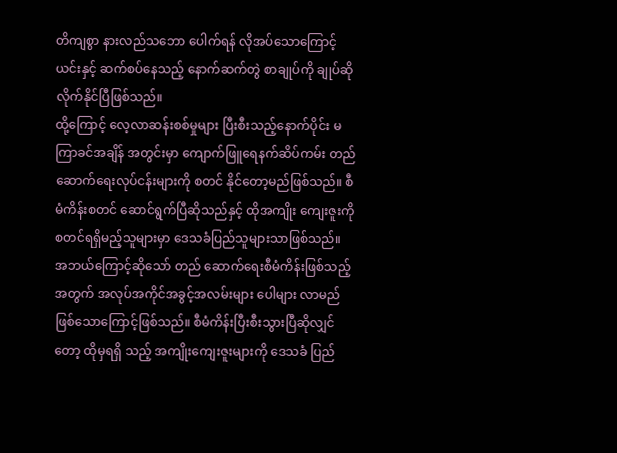တိကျစွာ နားလည်သဘော ပေါက်ရန် လိုအပ်သောကြောင့် ယင်းနှင့် ဆက်စပ်နေသည့် နောက်ဆက်တွဲ စာချုပ်ကို ချုပ်ဆိုလိုက်နိုင်ပြီဖြစ်သည်။
ထို့ကြောင့် လေ့လာဆန်းစစ်မှုများ ပြီးစီးသည့်နောက်ပိုင်း မကြာခင်အချိန် အတွင်းမှာ ကျောက်ဖြူရေနက်ဆိပ်ကမ်း တည်ဆောက်ရေးလုပ်ငန်းများကို စတင် နိုင်တော့မည်ဖြစ်သည်။ စီမံကိန်းစတင် ဆောင်ရွက်ပြီဆိုသည်နှင့် ထိုအကျိုး ကျေးဇူးကို စတင်ရရှိမည့်သူများမှာ ဒေသခံပြည်သူများသာဖြစ်သည်။
အဘယ်ကြောင့်ဆိုသော် တည် ဆောက်ရေးစီမံကိန်းဖြစ်သည့်အတွက် အလုပ်အကိုင်အခွင့်အလမ်းများ ပေါများ လာမည်ဖြစ်သောကြောင့်ဖြစ်သည်။ စီမံကိန်းပြီးစီးသွားပြီဆိုလျှင်တော့ ထိုမှရရှိ သည့် အကျိုးကျေးဇူးများကို ဒေသခံ ပြည်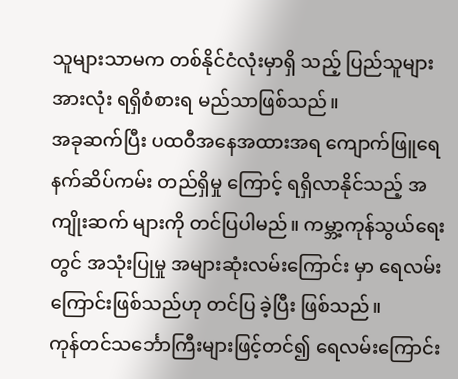သူများသာမက တစ်နိုင်ငံလုံးမှာရှိ သည့် ပြည်သူများအားလုံး ရရှိစံစားရ မည်သာဖြစ်သည်။
အခုဆက်ပြီး ပထဝီအနေအထားအရ ကျောက်ဖြူရေနက်ဆိပ်ကမ်း တည်ရှိမှု ကြောင့် ရရှိလာနိုင်သည့် အကျိုးဆက် များကို တင်ပြပါမည်။ ကမ္ဘာ့ကုန်သွယ်ရေး တွင် အသုံးပြုမှု အများဆုံးလမ်းကြောင်း မှာ ရေလမ်းကြောင်းဖြစ်သည်ဟု တင်ပြ ခဲ့ပြီး ဖြစ်သည်။
ကုန်တင်သင်္ဘောကြီးများဖြင့်တင်၍ ရေလမ်းကြောင်း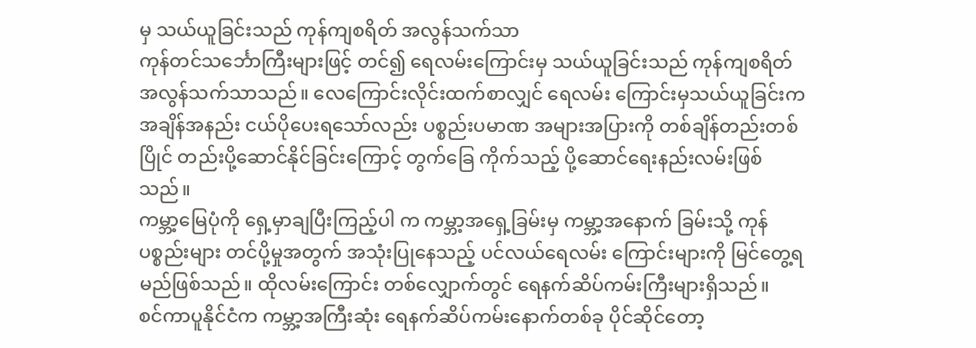မှ သယ်ယူခြင်းသည် ကုန်ကျစရိတ် အလွန်သက်သာ
ကုန်တင်သင်္ဘောကြီးများဖြင့် တင်၍ ရေလမ်းကြောင်းမှ သယ်ယူခြင်းသည် ကုန်ကျစရိတ် အလွန်သက်သာသည်။ လေကြောင်းလိုင်းထက်စာလျှင် ရေလမ်း ကြောင်းမှသယ်ယူခြင်းက အချိန်အနည်း ငယ်ပိုပေးရသော်လည်း ပစ္စည်းပမာဏ အများအပြားကို တစ်ချိန်တည်းတစ်ပြိုင် တည်းပို့ဆောင်နိုင်ခြင်းကြောင့် တွက်ခြေ ကိုက်သည့် ပို့ဆောင်ရေးနည်းလမ်းဖြစ် သည်။
ကမ္ဘာ့မြေပုံကို ရှေ့မှာချပြီးကြည့်ပါ က ကမ္ဘာ့အရှေ့ခြမ်းမှ ကမ္ဘာ့အနောက် ခြမ်းသို့ ကုန်ပစ္စည်းများ တင်ပို့မှုအတွက် အသုံးပြုနေသည့် ပင်လယ်ရေလမ်း ကြောင်းများကို မြင်တွေ့ရမည်ဖြစ်သည်။ ထိုလမ်းကြောင်း တစ်လျှောက်တွင် ရေနက်ဆိပ်ကမ်းကြီးများရှိသည်။
စင်ကာပူနိုင်ငံက ကမ္ဘာ့အကြီးဆုံး ရေနက်ဆိပ်ကမ်းနောက်တစ်ခု ပိုင်ဆိုင်တော့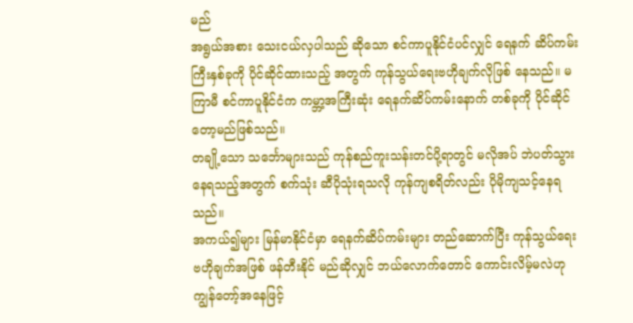မည်
အရွယ်အစား သေးငယ်လှပါသည် ဆိုသော စင်ကာပူနိုင်ငံပင်လျှင် ရေနက် ဆိပ်ကမ်းကြီးနှစ်ခုကို ပိုင်ဆိုင်ထားသည့် အတွက် ကုန်သွယ်ရေးဗဟိုချက်လိုဖြစ် နေသည်။ မကြာမီ စင်ကာပူနိုင်ငံက ကမ္ဘာ့အကြီးဆုံး ရေနက်ဆိပ်ကမ်းနောက် တစ်ခုကို ပိုင်ဆိုင်တော့မည်ဖြစ်သည်။
တချို့သော သင်္ဘောများသည် ကုန်စည်ကူးသန်းတင်ပို့ရာတွင် မလိုအပ် ဘဲပတ်သွားနေရသည့်အတွက် စက်သုံး ဆီပိုသုံးရသလို ကုန်ကျစရိတ်လည်း ပိုမိုကျသင့်နေရသည်။
အကယ်၍များ မြန်မာနိုင်ငံမှာ ရေနက်ဆိပ်ကမ်းများ တည်ဆောက်ပြီး ကုန်သွယ်ရေးဗဟိုချက်အဖြစ် ဖန်တီးနိုင် မည်ဆိုလျှင် ဘယ်လောက်တောင် ကောင်းလိမ့်မလဲဟု ကျွန်တော့်အနေဖြင့်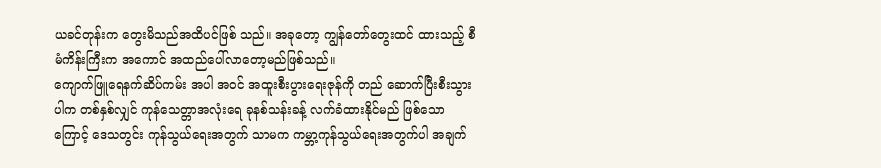ယခင်တုန်းက တွေးမိသည်အထိပင်ဖြစ် သည်။ အခုတော့ ကျွန်တော်တွေးထင် ထားသည့် စီမံကိန်းကြီးက အကောင် အထည်ပေါ်လာတော့မည်ဖြစ်သည်။
ကျောက်ဖြူရေနက်ဆိပ်ကမ်း အပါ အဝင် အထူးစီးပွားရေးဇုန်ကို တည် ဆောက်ပြီးစီးသွားပါက တစ်နှစ်လျှင် ကုန်သေတ္တာအလုံးရေ ခုနစ်သန်းခန့် လက်ခံထားနိုင်မည် ဖြစ်သောကြောင့် ဒေသတွင်း ကုန်သွယ်ရေးအတွက် သာမက ကမ္ဘာ့ကုန်သွယ်ရေးအတွက်ပါ အချက်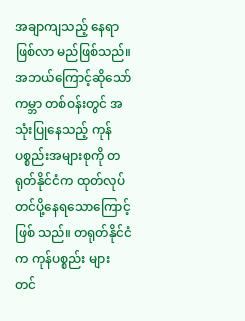အချာကျသည့် နေရာဖြစ်လာ မည်ဖြစ်သည်။
အဘယ်ကြောင့်ဆိုသော် ကမ္ဘာ တစ်ဝန်းတွင် အသုံးပြုနေသည့် ကုန်ပစ္စည်းအများစုကို တရုတ်နိုင်ငံက ထုတ်လုပ်တင်ပို့နေရသောကြောင့် ဖြစ် သည်။ တရုတ်နိုင်ငံက ကုန်ပစ္စည်း များ တင်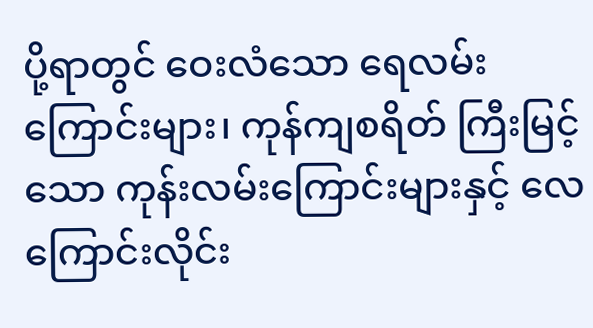ပို့ရာတွင် ဝေးလံသော ရေလမ်းကြောင်းများ၊ ကုန်ကျစရိတ် ကြီးမြင့်သော ကုန်းလမ်းကြောင်းများနှင့် လေကြောင်းလိုင်း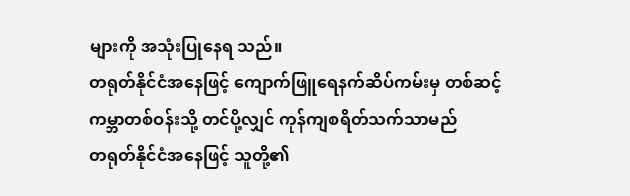များကို အသုံးပြုနေရ သည်။
တရုတ်နိုင်ငံအနေဖြင့် ကျောက်ဖြူရေနက်ဆိပ်ကမ်းမှ တစ်ဆင့် ကမ္ဘာတစ်ဝန်းသို့ တင်ပို့လျှင် ကုန်ကျစရိတ်သက်သာမည်
တရုတ်နိုင်ငံအနေဖြင့် သူတို့၏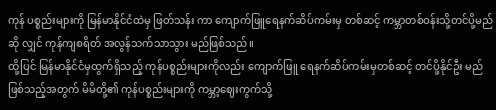ကုန် ပစ္စည်းများကို မြန်မာနိုင်ငံထဲမှ ဖြတ်သန်း ကာ ကျောက်ဖြူရေနက်ဆိပ်ကမ်းမှ တစ်ဆင့် ကမ္ဘာတစ်ဝန်းသို့တင်ပို့မည်ဆို လျှင် ကုန်ကျစရိတ် အလွန်သက်သာသွား မည်ဖြစ်သည်။
ထို့ပြင် မြန်မာနိုင်ငံမှထွက်ရှိသည့် ကုန်ပစ္စည်းများကိုလည်း ကျောက်ဖြူ ရေနက်ဆိပ်ကမ်းမှတစ်ဆင့် တင်ပို့နိုင်ဦး မည်ဖြစ်သည့်အတွက် မိမိတို့၏ ကုန်ပစ္စည်းများကို ကမ္ဘာ့ဈေးကွက်သို့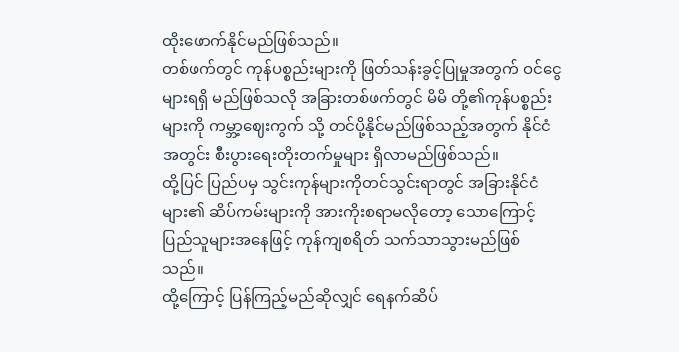ထိုးဖောက်နိုင်မည်ဖြစ်သည်။
တစ်ဖက်တွင် ကုန်ပစ္စည်းများကို ဖြတ်သန်းခွင့်ပြုမှုအတွက် ဝင်ငွေများရရှိ မည်ဖြစ်သလို အခြားတစ်ဖက်တွင် မိမိ တို့၏ကုန်ပစ္စည်းများကို ကမ္ဘာ့ဈေးကွက် သို့ တင်ပို့နိုင်မည်ဖြစ်သည့်အတွက် နိုင်ငံအတွင်း စီးပွားရေးတိုးတက်မှုများ ရှိလာမည်ဖြစ်သည်။
ထို့ပြင် ပြည်ပမှ သွင်းကုန်များကိုတင်သွင်းရာတွင် အခြားနိုင်ငံများ၏ ဆိပ်ကမ်းများကို အားကိုးစရာမလိုတော့ သောကြောင့် ပြည်သူများအနေဖြင့် ကုန်ကျစရိတ် သက်သာသွားမည်ဖြစ် သည်။
ထို့ကြောင့် ပြန်ကြည့်မည်ဆိုလျှင် ရေနက်ဆိပ်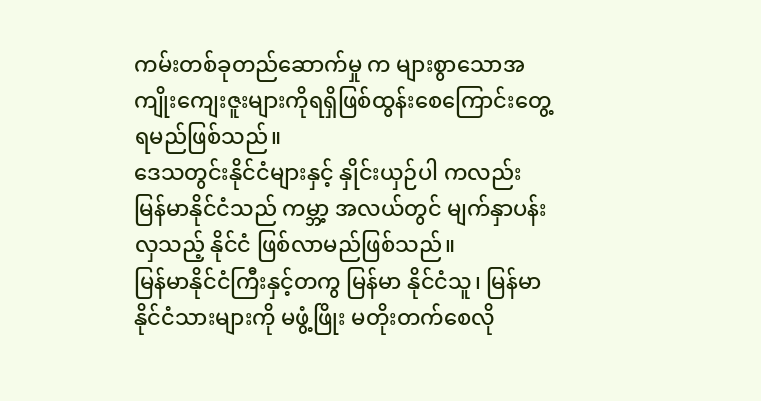ကမ်းတစ်ခုတည်ဆောက်မှု က များစွာသောအကျိုးကျေးဇူးများကိုရရှိဖြစ်ထွန်းစေကြောင်းတွေ့ရမည်ဖြစ်သည်။
ဒေသတွင်းနိုင်ငံများနှင့် နှိုင်းယှဉ်ပါ ကလည်း မြန်မာနိုင်ငံသည် ကမ္ဘာ့ အလယ်တွင် မျက်နှာပန်းလှသည့် နိုင်ငံ ဖြစ်လာမည်ဖြစ်သည်။
မြန်မာနိုင်ငံကြီးနှင့်တကွ မြန်မာ နိုင်ငံသူ၊ မြန်မာနိုင်ငံသားများကို မဖွံ့ဖြိုး မတိုးတက်စေလို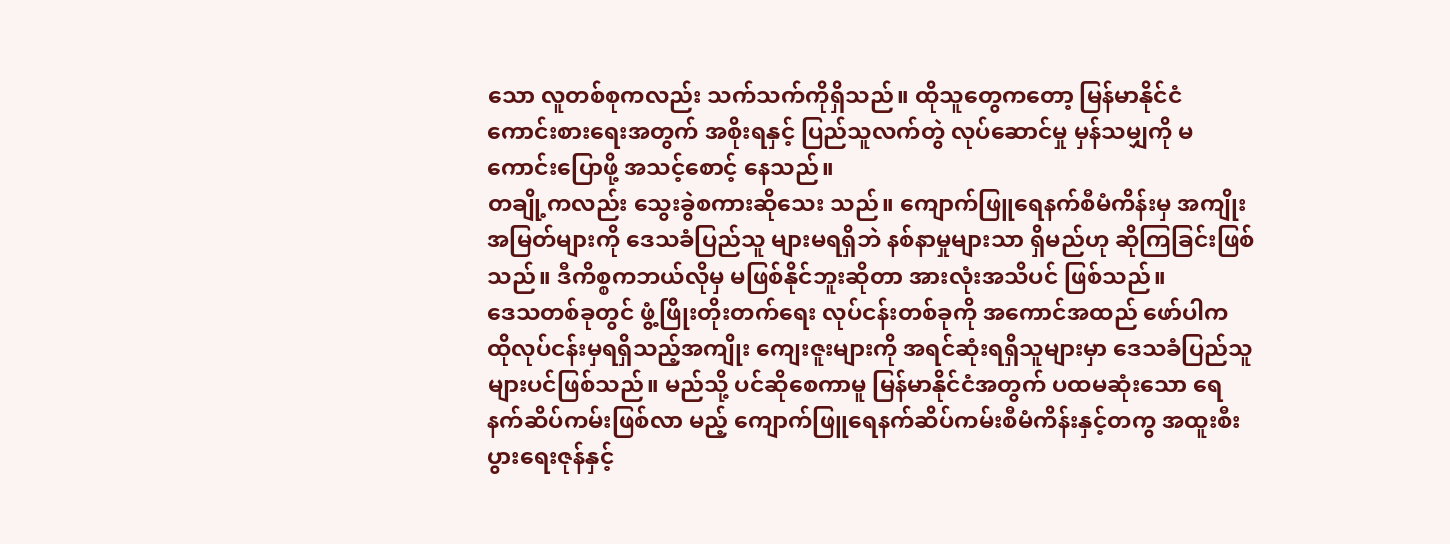သော လူတစ်စုကလည်း သက်သက်ကိုရှိသည်။ ထိုသူတွေကတော့ မြန်မာနိုင်ငံ ကောင်းစားရေးအတွက် အစိုးရနှင့် ပြည်သူလက်တွဲ လုပ်ဆောင်မှု မှန်သမျှကို မကောင်းပြောဖို့ အသင့်စောင့် နေသည်။
တချို့ကလည်း သွေးခွဲစကားဆိုသေး သည်။ ကျောက်ဖြူရေနက်စီမံကိန်းမှ အကျိုးအမြတ်များကို ဒေသခံပြည်သူ များမရရှိဘဲ နစ်နာမှုများသာ ရှိမည်ဟု ဆိုကြခြင်းဖြစ်သည်။ ဒီကိစ္စကဘယ်လိုမှ မဖြစ်နိုင်ဘူးဆိုတာ အားလုံးအသိပင် ဖြစ်သည်။
ဒေသတစ်ခုတွင် ဖွံ့ဖြိုးတိုးတက်ရေး လုပ်ငန်းတစ်ခုကို အကောင်အထည် ဖော်ပါက ထိုလုပ်ငန်းမှရရှိသည့်အကျိုး ကျေးဇူးများကို အရင်ဆုံးရရှိသူများမှာ ဒေသခံပြည်သူများပင်ဖြစ်သည်။ မည်သို့ ပင်ဆိုစေကာမူ မြန်မာနိုင်ငံအတွက် ပထမဆုံးသော ရေနက်ဆိပ်ကမ်းဖြစ်လာ မည့် ကျောက်ဖြူရေနက်ဆိပ်ကမ်းစီမံကိန်းနှင့်တကွ အထူးစီးပွားရေးဇုန်နှင့်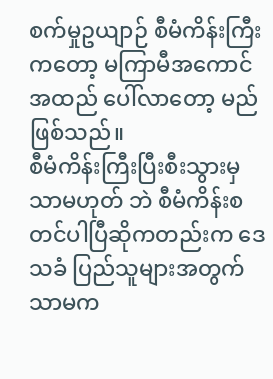စက်မှုဥယျာဉ် စီမံကိန်းကြီးကတော့ မကြာမီအကောင်အထည် ပေါ်လာတော့ မည်ဖြစ်သည်။
စီမံကိန်းကြီးပြီးစီးသွားမှ သာမဟုတ် ဘဲ စီမံကိန်းစတင်ပါပြီဆိုကတည်းက ဒေသခံ ပြည်သူများအတွက်သာမက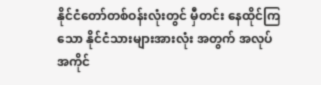နိုင်ငံတော်တစ်ဝန်းလုံးတွင် မှီတင်း နေထိုင်ကြသော နိုင်ငံသားများအားလုံး အတွက် အလုပ်အကိုင်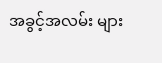အခွင့်အလမ်း များ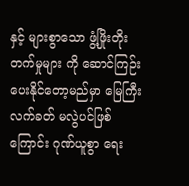နှင့် များစွာသော ဖွံ့ဖြိုးတိုးတက်မှုများ ကို ဆောင်ကြဉ်းပေးနိုင်တော့မည်မှာ မြေကြီးလက်ခတ် မလွဲပင်ဖြစ်ကြောင်း ဂုဏ်ယူစွာ ရေး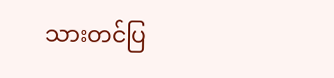သားတင်ပြ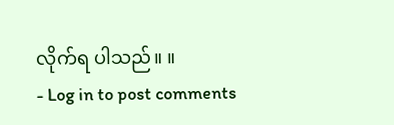လိုက်ရ ပါသည်။ ။
- Log in to post comments